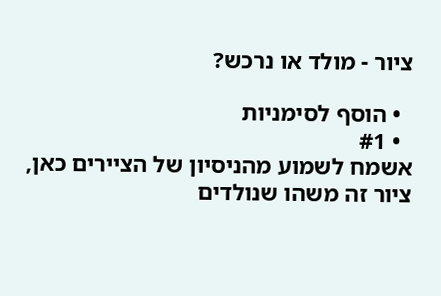ציור - מולד או נרכש?

  • הוסף לסימניות
  • #1
אשמח לשמוע מהניסיון של הציירים כאן,
ציור זה משהו שנולדים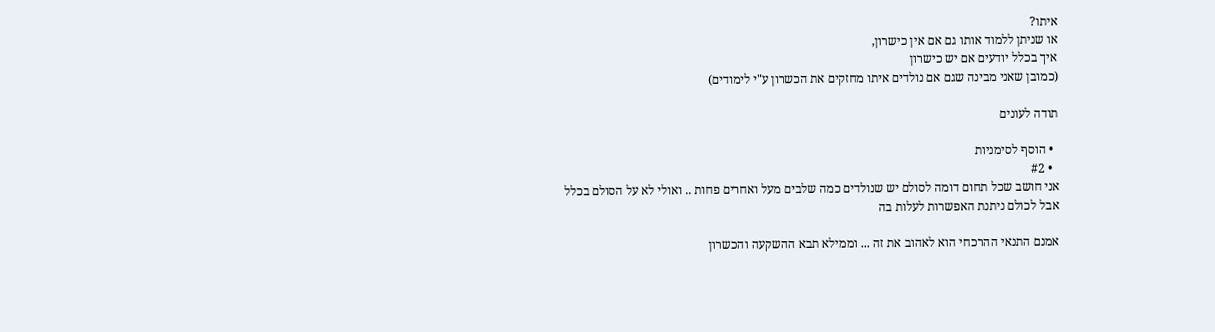איתו?
או שניתן ללמוד אותו גם אם אין כישרון,
איך בכלל יודעים אם יש כישרון
(כמובן שאני מבינה שגם אם נולדים איתו מחזקים את הכשרון ע"י לימודים)

תודה לעונים

  • הוסף לסימניות
  • #2
אני חושב שכל תחום דומה לסולם יש שנולדים כמה שלבים מעל ואחרים פחות .. ואולי לא על הסולם בכלל
אבל לכולם ניתנת האפשרות לעלות בה

אמנם התנאי ההרכחי הוא לאהוב את זה ... וממילא תבא ההשקעה והכשרון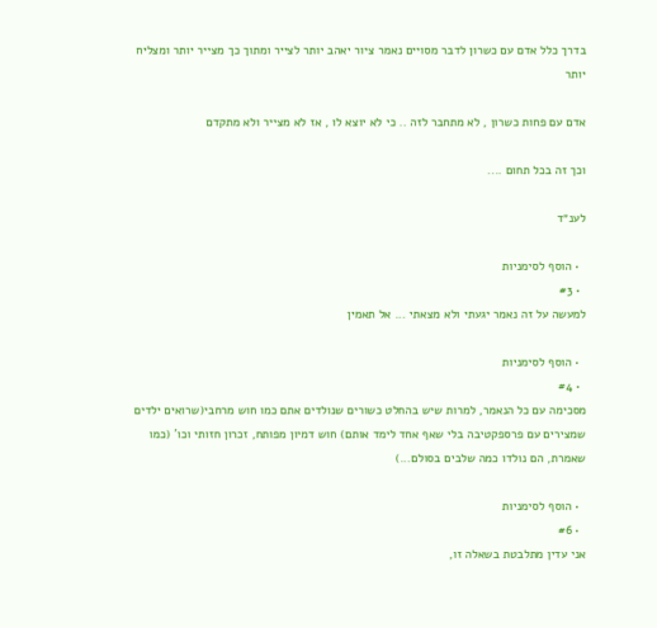בדרך כלל אדם עם כשרון לדבר מסויים נאמר ציור יאהב יותר לצייר ומתוך כך מצייר יותר ומצליח יותר

אדם עם פחות כשרון , לא מתחבר לזה .. כי לא יוצא לו , אז לא מצייר ולא מתקדם

וכך זה בכל תחום ....

לענ״ד

  • הוסף לסימניות
  • #3
למעשה על זה נאמר יגעתי ולא מצאתי ... אל תאמין

  • הוסף לסימניות
  • #4
מסכימה עם כל הנאמר, למרות שיש בהחלט כשורים שנולדים אתם כמו חוש מרחבי(שרואים ילדים שמצירים עם פרספקטיבה בלי שאף אחד לימד אותם) חוש דמיון מפותח, זכרון חזותי וכו' (כמו שאמרת, הם נולדו כמה שלבים בסולם...)

  • הוסף לסימניות
  • #6
אני עדין מתלבטת בשאלה זו,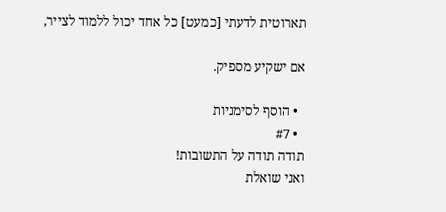תארוטית לדעתי [כמעט] כל אחד יכול ללמוד לצייר,

אם ישקיע מספיק.

  • הוסף לסימניות
  • #7
תודה תודה על התשובות!
ואני שואלת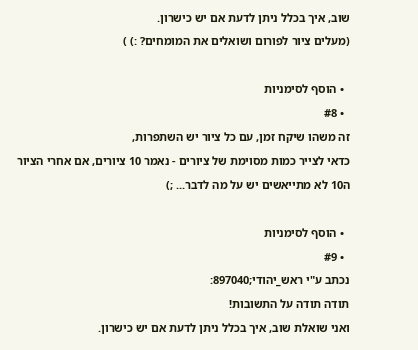שוב, איך בכלל ניתן לדעת אם יש כישרון.
(מעלים ציור לפורום ושואלים את המומחים? :) )

  • הוסף לסימניות
  • #8
זה משהו שיקח זמן, עם כל ציור יש השתפרות,
כדאי לצייר כמות מסוימת של ציורים - נאמר 10 ציורים, אם אחרי הציור ה10 לא מתייאשים יש על מה לדבר... ;)

  • הוסף לסימניות
  • #9
נכתב ע"י ראש_יהודי;897040:
תודה תודה על התשובות!
ואני שואלת שוב, איך בכלל ניתן לדעת אם יש כישרון.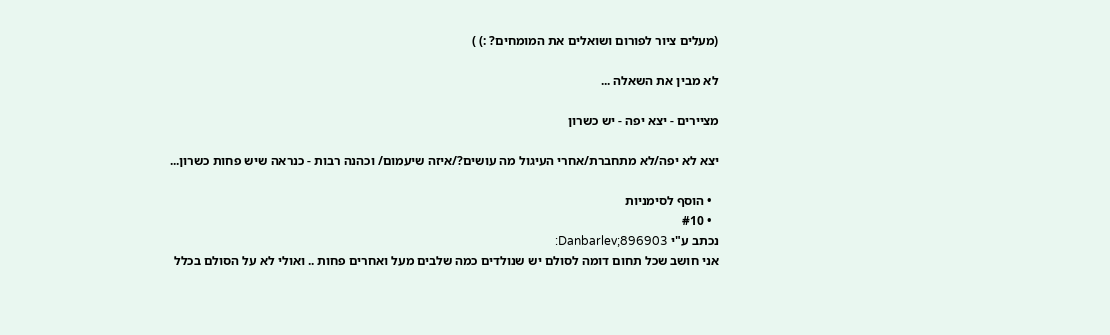(מעלים ציור לפורום ושואלים את המומחים? :) )

לא מבין את השאלה ...

מציירים - יצא יפה - יש כשרון

יצא לא יפה/לא מתחברת/אחרי העיגול מה עושים?/איזה שיעמום/ וכהנה רבות - כנראה שיש פחות כשרון...

  • הוסף לסימניות
  • #10
נכתב ע"י Danbarlev;896903:
אני חושב שכל תחום דומה לסולם יש שנולדים כמה שלבים מעל ואחרים פחות .. ואולי לא על הסולם בכלל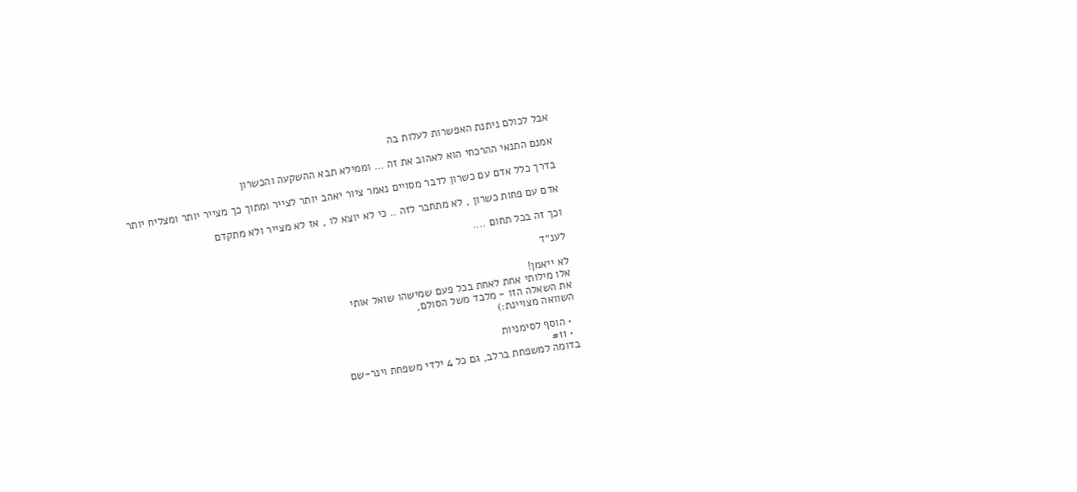אבל לכולם ניתנת האפשרות לעלות בה

אמנם התנאי ההרכחי הוא לאהוב את זה ... וממילא תבא ההשקעה והכשרון

בדרך כלל אדם עם כשרון לדבר מסויים נאמר ציור יאהב יותר לצייר ומתוך כך מצייר יותר ומצליח יותר

אדם עם פחות כשרון , לא מתחבר לזה .. כי לא יוצא לו , אז לא מצייר ולא מתקדם

וכך זה בכל תחום ....

לענ״ד

לא ייאמן!
אלו מילותי אחת לאחת בכל פעם שמישהו שואל אותי
את השאלה הזו - מלבד משל הסולם,
השוואה מצויינת:)

  • הוסף לסימניות
  • #11
בדומה למשפחת ברלב, גם כל 4 ילדי משפחת וינר-שם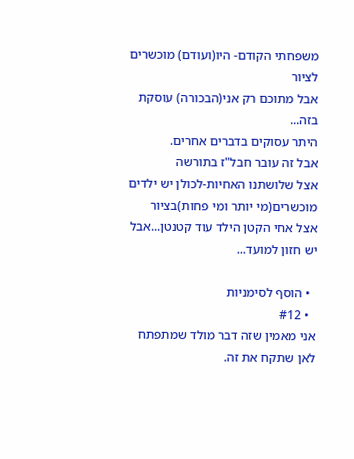משפחתי הקודם- היו(ועודם) מוכשרים לציור
אבל מתוכם רק אני(הבכורה) עוסקת בזה...
היתר עסוקים בדברים אחרים.
אבל זה עובר חבל"ז בתורשה
אצל שלושתנו האחיות-לכולן יש ילדים מוכשרים(מי יותר ומי פחות)בציור
אצל אחי הקטן הילד עוד קטנטן...אבל יש חזון למועד...

  • הוסף לסימניות
  • #12
אני מאמין שזה דבר מולד שמתפתח לאן שתקח את זה.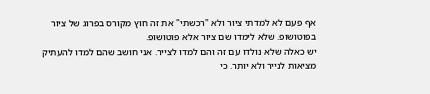אף פעם לא למדתי ציור ולא "רכשתי" את זה חוץ מקורס בפרוג של ציור בפוטושופ. שלא לימדו שם ציור אלא פוטושופ.
יש כאלה שלא נולדו עם זה והם למדו לצייר. אני חושב שהם למדו להעתיק מציאות לנייר ולא יותר. כי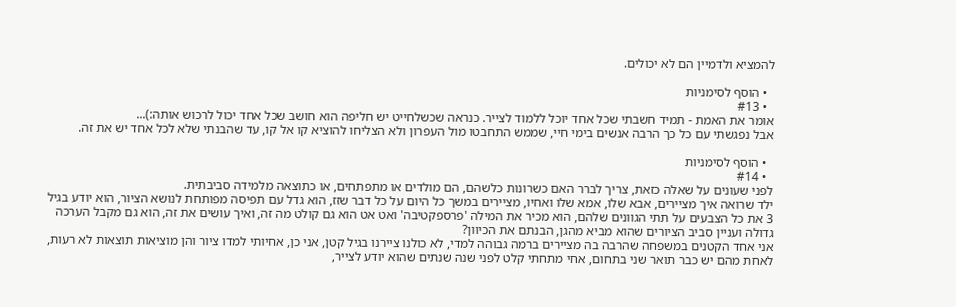להמציא ולדמיין הם לא יכולים.

  • הוסף לסימניות
  • #13
אומר את האמת - תמיד חשבתי שכל אחד יוכל ללמוד לצייר. כנראה שכשלחייט יש חליפה הוא חושב שכל אחד יכול לרכוש אותה:)...
אבל נפגשתי עם כל כך הרבה אנשים בימי חיי, שממש התחבטו מול העפרון ולא הצליחו להוציא קו אל קו, עד שהבנתי שלא לכל אחד יש את זה.

  • הוסף לסימניות
  • #14
לפני שעונים על שאלה כזאת, צריך לברר האם כשרונות כלשהם, הם מולדים או מתפתחים, או כתוצאה מלמידה סביבתית.
ילד שרואה איך מציירים, אבא שלו, אמא שלו ואחיו, מציירים במשך כל היום על כל דבר שזז, הוא גדל עם תפיסה מפותחת לנושא הציור, הוא יודע בגיל 3 את כל הצבעים על תתי הגוונים שלהם, הוא מכיר את המילה 'פרספקטיבה' ואט אט הוא גם קולט מה זה, ואיך עושים את זה, הוא גם מקבל הערכה גדולה ועניין סביב הציורים שהוא מביא מהגן, הבנתם את הכיוון?
אני אחד הקטנים במשפחה שהרבה בה מציירים ברמה גבוהה למדי, לא כולנו ציירנו בגיל קטן, אני כן, אחיותי למדו ציור והן מוציאות תוצאות לא רעות, לאחת מהם יש כבר תואר שני בתחום, אחי מתחתי קלט לפני שנה שנתים שהוא יודע לצייר,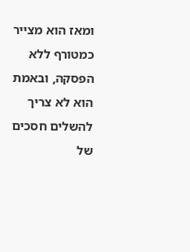ומאז הוא מצייר כמטורף ללא הפסקה, ובאמת הוא לא צריך להשלים חסכים של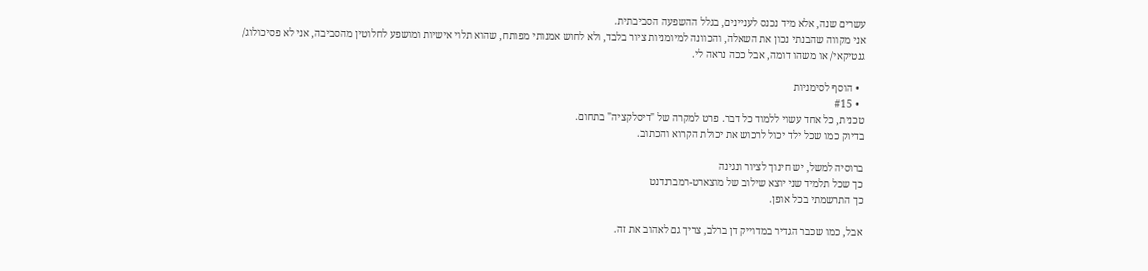עשרים שנה, אלא מיד נכנס לעניינים, בגלל ההשפעה הסביבתית.
אני מקווה שהבנתי נכון את השאלה, והכוונה למיומניות ציור בלבד, ולא לחוש אמנותי מפותח, שהוא תלוי אישיות ומושפע לחלוטין מהסביבה, אני לא פסיכולוג/ גנטיקאי/ או משהו דומה, אבל ככה נראה לי.

  • הוסף לסימניות
  • #15
טכנית, כל אחד עשוי ללמוד כל דבר. פרט למקרה של "דיסלקציה" בתחום.
בדיוק כמו שכל ילד יכול לרכוש את יכולת הקרוא והכתוב.

ברוסיה למשל, יש חינוך לציור ונגינה
כך שכל תלמיד שני יוצא שילוב של מוצארט-רמברנדנט
כך התרשמתי בכל אופן.

אבל, כמו שכבר הגדיר במדוייק דן ברלב, צריך גם לאהוב את זה.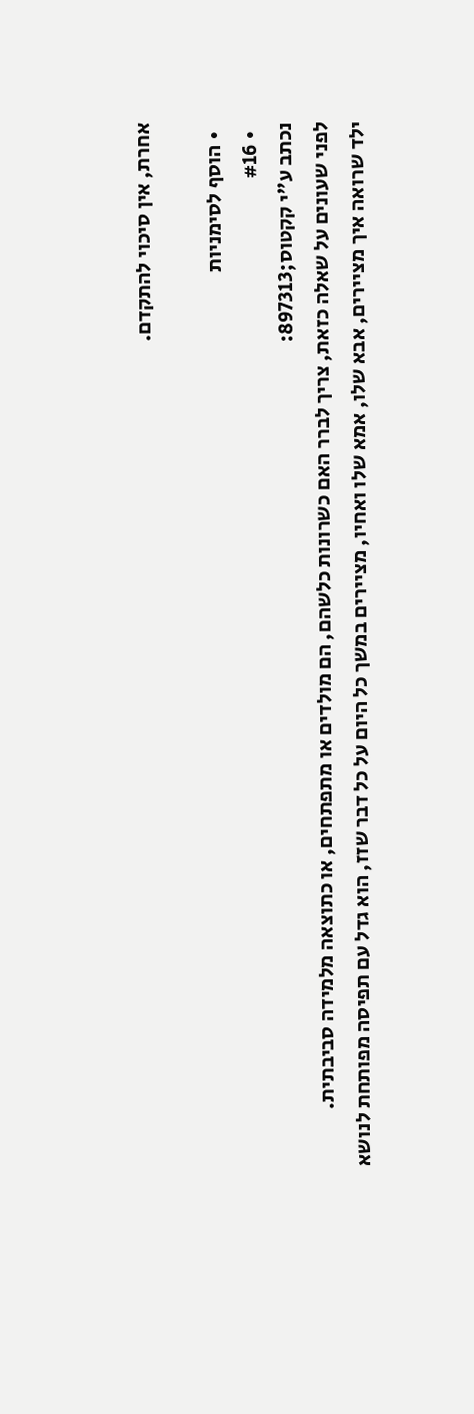אחרת, אין סיכוי להתקדם.

  • הוסף לסימניות
  • #16
נכתב ע"י קקטוס;897313:
לפני שעונים על שאלה כזאת, צריך לברר האם כשרונות כלשהם, הם מולדים או מתפתחים, או כתוצאה מלמידה סביבתית.
ילד שרואה איך מציירים, אבא שלו, אמא שלו ואחיו, מציירים במשך כל היום על כל דבר שזז, הוא גדל עם תפיסה מפותחת לנושא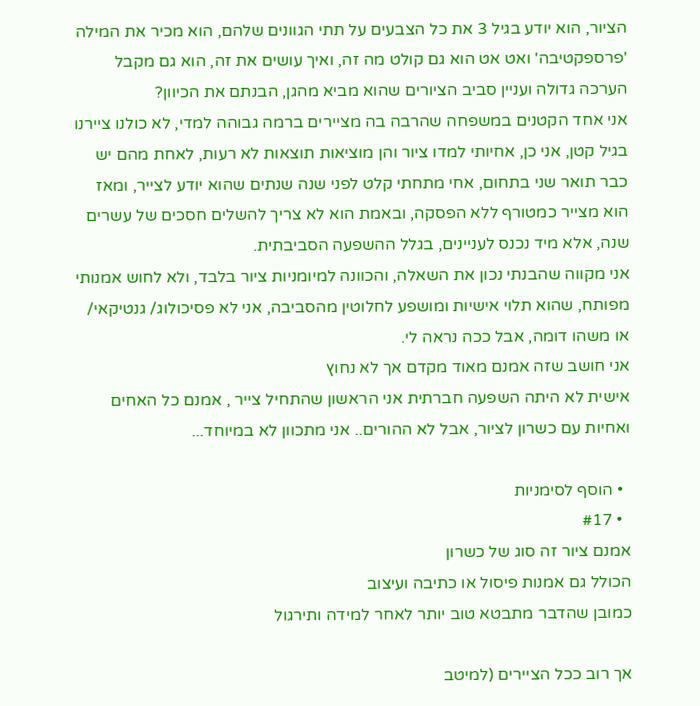הציור, הוא יודע בגיל 3 את כל הצבעים על תתי הגוונים שלהם, הוא מכיר את המילה 'פרספקטיבה' ואט אט הוא גם קולט מה זה, ואיך עושים את זה, הוא גם מקבל הערכה גדולה ועניין סביב הציורים שהוא מביא מהגן, הבנתם את הכיוון?
אני אחד הקטנים במשפחה שהרבה בה מציירים ברמה גבוהה למדי, לא כולנו ציירנו בגיל קטן, אני כן, אחיותי למדו ציור והן מוציאות תוצאות לא רעות, לאחת מהם יש כבר תואר שני בתחום, אחי מתחתי קלט לפני שנה שנתים שהוא יודע לצייר, ומאז הוא מצייר כמטורף ללא הפסקה, ובאמת הוא לא צריך להשלים חסכים של עשרים שנה, אלא מיד נכנס לעניינים, בגלל ההשפעה הסביבתית.
אני מקווה שהבנתי נכון את השאלה, והכוונה למיומניות ציור בלבד, ולא לחוש אמנותי מפותח, שהוא תלוי אישיות ומושפע לחלוטין מהסביבה, אני לא פסיכולוג/ גנטיקאי/ או משהו דומה, אבל ככה נראה לי.
אני חושב שזה אמנם מאוד מקדם אך לא נחוץ
אישית לא היתה השפעה חברתית אני הראשון שהתחיל צייר , אמנם כל האחים ואחיות עם כשרון לציור, אבל לא ההורים.. אני מתכוון לא במיוחד...

  • הוסף לסימניות
  • #17
אמנם ציור זה סוג של כשרון
הכולל גם אמנות פיסול או כתיבה ועיצוב
כמובן שהדבר מתבטא טוב יותר לאחר למידה ותירגול

אך רוב ככל הציירים (למיטב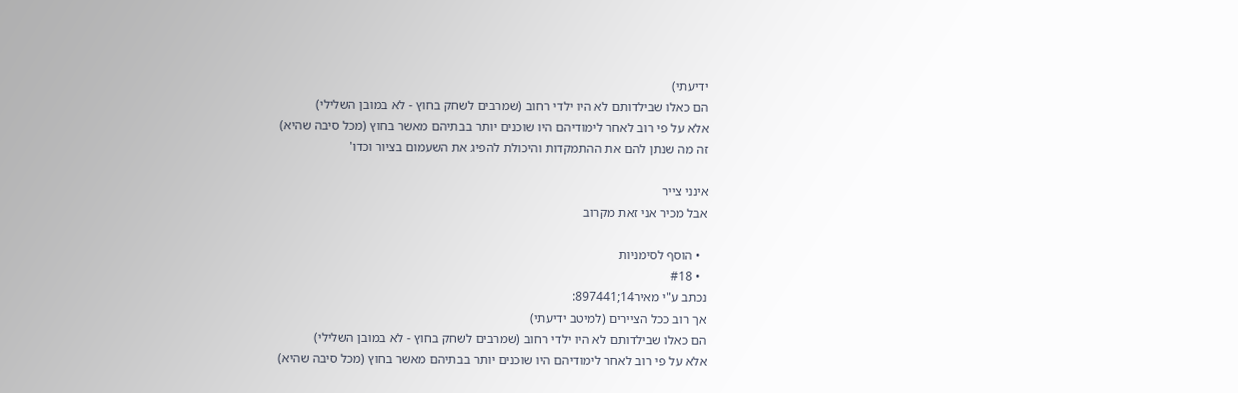ידיעתי)
הם כאלו שבילדותם לא היו ילדי רחוב (שמרבים לשחק בחוץ - לא במובן השלילי)
אלא על פי רוב לאחר לימודיהם היו שוכנים יותר בבתיהם מאשר בחוץ (מכל סיבה שהיא)
זה מה שנתן להם את ההתמקדות והיכולת להפיג את השעמום בציור וכדו'

אינני צייר
אבל מכיר אני זאת מקרוב

  • הוסף לסימניות
  • #18
נכתב ע"י מאיר14;897441:
אך רוב ככל הציירים (למיטב ידיעתי)
הם כאלו שבילדותם לא היו ילדי רחוב (שמרבים לשחק בחוץ - לא במובן השלילי)
אלא על פי רוב לאחר לימודיהם היו שוכנים יותר בבתיהם מאשר בחוץ (מכל סיבה שהיא)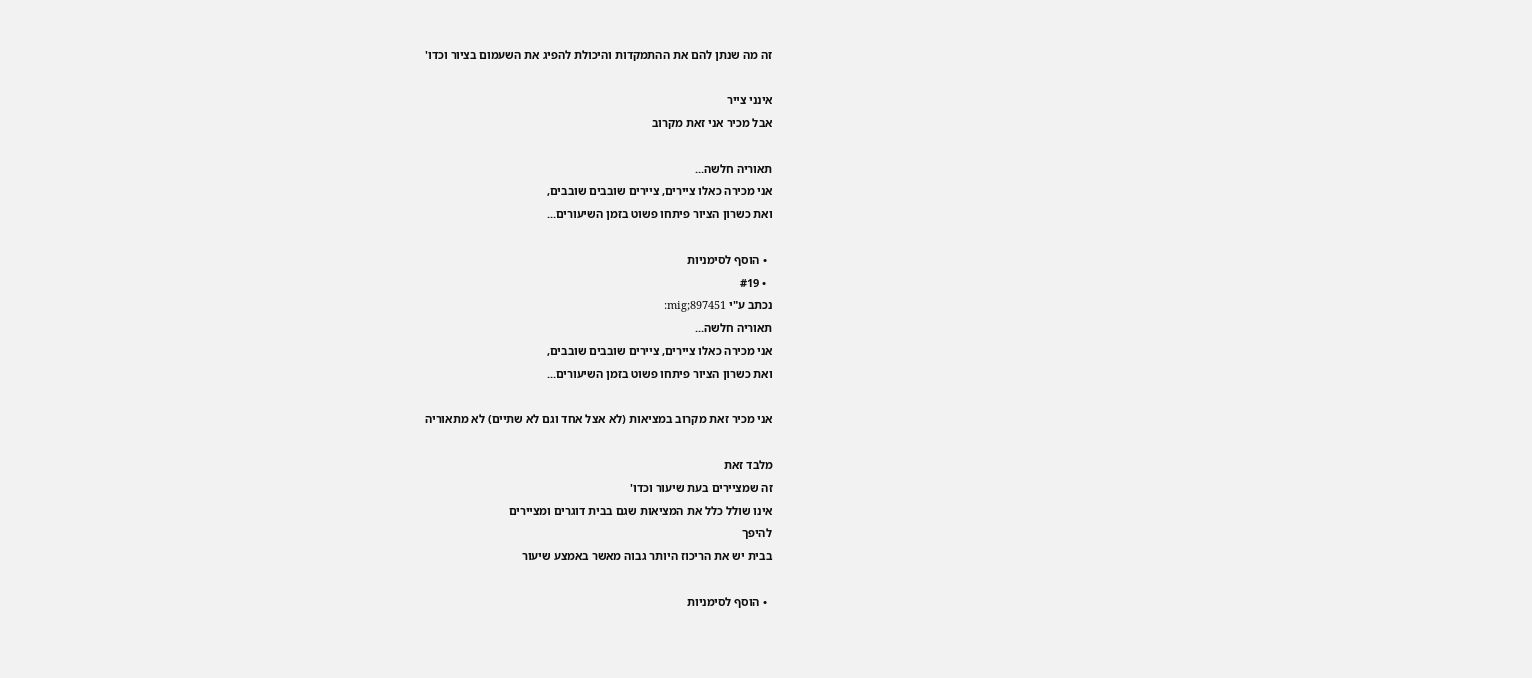זה מה שנתן להם את ההתמקדות והיכולת להפיג את השעמום בציור וכדו'

אינני צייר
אבל מכיר אני זאת מקרוב

תאוריה חלשה...
אני מכירה כאלו ציירים, ציירים שובבים שובבים,
ואת כשרון הציור פיתחו פשוט בזמן השיעורים...

  • הוסף לסימניות
  • #19
נכתב ע"י mig;897451:
תאוריה חלשה...
אני מכירה כאלו ציירים, ציירים שובבים שובבים,
ואת כשרון הציור פיתחו פשוט בזמן השיעורים...

אני מכיר זאת מקרוב במציאות (לא אצל אחד וגם לא שתיים) לא מתאוריה

מלבד זאת
זה שמציירים בעת שיעור וכדו'
אינו שולל כלל את המציאות שגם בבית דוגרים ומציירים
להיפך
בבית יש את הריכוז היותר גבוה מאשר באמצע שיעור

  • הוסף לסימניות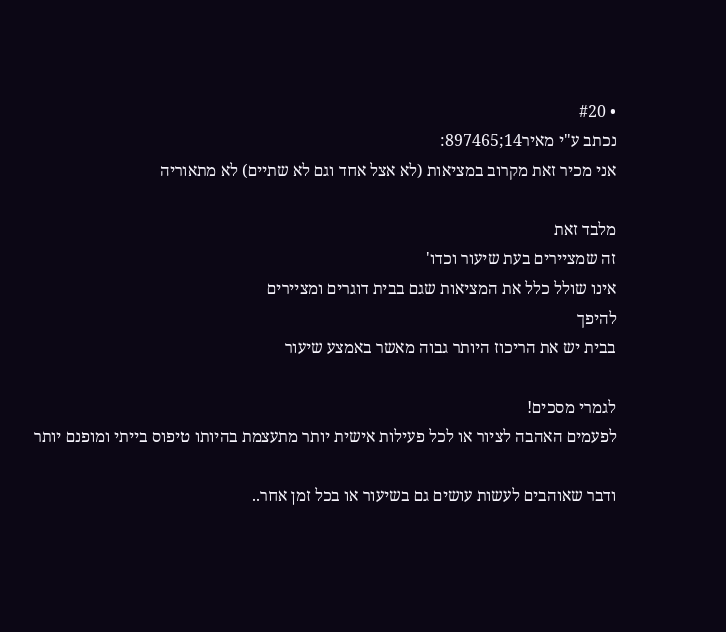• #20
נכתב ע"י מאיר14;897465:
אני מכיר זאת מקרוב במציאות (לא אצל אחד וגם לא שתיים) לא מתאוריה

מלבד זאת
זה שמציירים בעת שיעור וכדו'
אינו שולל כלל את המציאות שגם בבית דוגרים ומציירים
להיפך
בבית יש את הריכוז היותר גבוה מאשר באמצע שיעור

לגמרי מסכים!
לפעמים האהבה לציור או לכל פעילות אישית יותר מתעצמת בהיותו טיפוס בייתי ומופנם יותר

ודבר שאוהבים לעשות עושים גם בשיעור או בכל זמן אחר..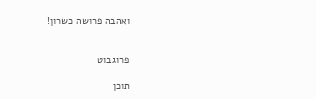ואהבה פרושה כשרון!


פרוגבוט

תוכן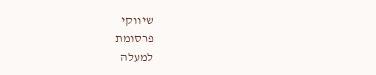שיווקי
פרסומת
למעלה